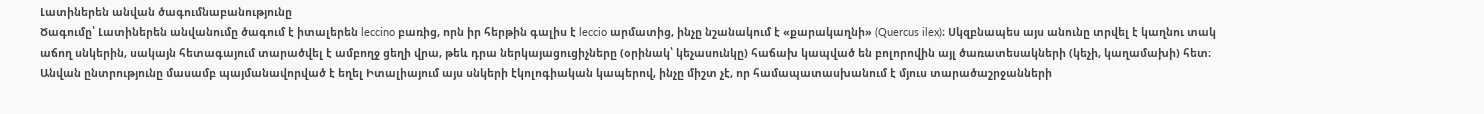Լատիներեն անվան ծագումնաբանությունը
Ծագումը՝ Լատիներեն անվանումը ծագում է իտալերեն leccino բառից, որն իր հերթին գալիս է leccio արմատից, ինչը նշանակում է «քարակաղնի» (Quercus ilex)։ Սկզբնապես այս անունը տրվել է կաղնու տակ աճող սնկերին, սակայն հետագայում տարածվել է ամբողջ ցեղի վրա, թեև դրա ներկայացուցիչները (օրինակ՝ կեչասունկը) հաճախ կապված են բոլորովին այլ ծառատեսակների (կեչի, կաղամախի) հետ։ Անվան ընտրությունը մասամբ պայմանավորված է եղել Իտալիայում այս սնկերի էկոլոգիական կապերով, ինչը միշտ չէ, որ համապատասխանում է մյուս տարածաշրջանների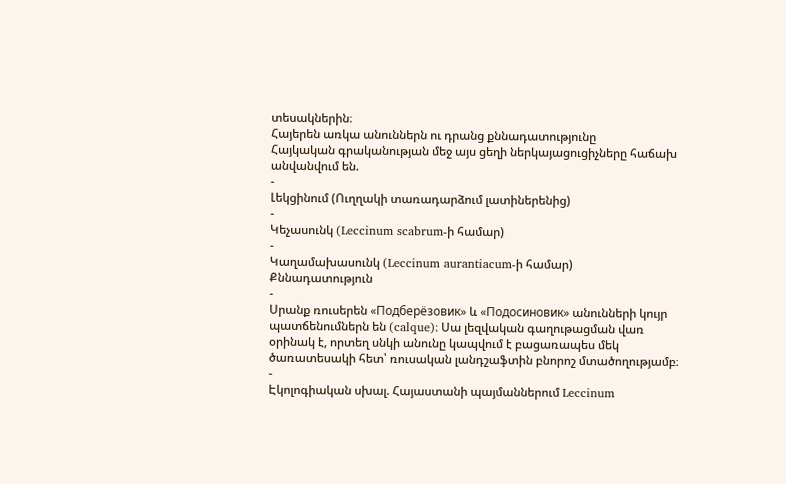տեսակներին։
Հայերեն առկա անուններն ու դրանց քննադատությունը
Հայկական գրականության մեջ այս ցեղի ներկայացուցիչները հաճախ անվանվում են.
-
Լեկցինում (Ուղղակի տառադարձում լատիներենից)
-
Կեչասունկ (Leccinum scabrum-ի համար)
-
Կաղամախասունկ (Leccinum aurantiacum-ի համար)
Քննադատություն
-
Սրանք ռուսերեն «Подберёзовик» և «Подосиновик» անունների կույր պատճենումներն են (calque)։ Սա լեզվական գաղութացման վառ օրինակ է, որտեղ սնկի անունը կապվում է բացառապես մեկ ծառատեսակի հետ՝ ռուսական լանդշաֆտին բնորոշ մտածողությամբ։
-
Էկոլոգիական սխալ. Հայաստանի պայմաններում Leccinum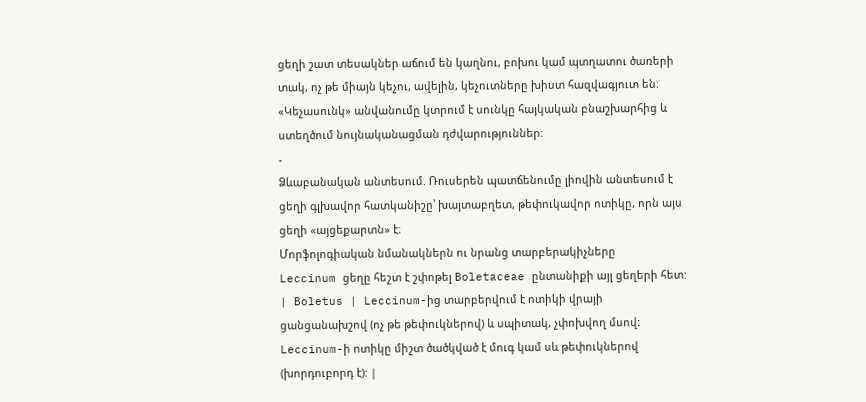ցեղի շատ տեսակներ աճում են կաղնու, բոխու կամ պտղատու ծառերի տակ, ոչ թե միայն կեչու, ավելին, կեչուտները խիստ հազվագյուտ են։ «Կեչասունկ» անվանումը կտրում է սունկը հայկական բնաշխարհից և ստեղծում նույնականացման դժվարություններ։
-
Ձևաբանական անտեսում. Ռուսերեն պատճենումը լիովին անտեսում է ցեղի գլխավոր հատկանիշը՝ խայտաբղետ, թեփուկավոր ոտիկը, որն այս ցեղի «այցեքարտն» է։
Մորֆոլոգիական նմանակներն ու նրանց տարբերակիչները
Leccinum ցեղը հեշտ է շփոթել Boletaceae ընտանիքի այլ ցեղերի հետ:
| Boletus | Leccinum-ից տարբերվում է ոտիկի վրայի ցանցանախշով (ոչ թե թեփուկներով) և սպիտակ, չփոխվող մսով: Leccinum-ի ոտիկը միշտ ծածկված է մուգ կամ սև թեփուկներով (խորդուբորդ է): |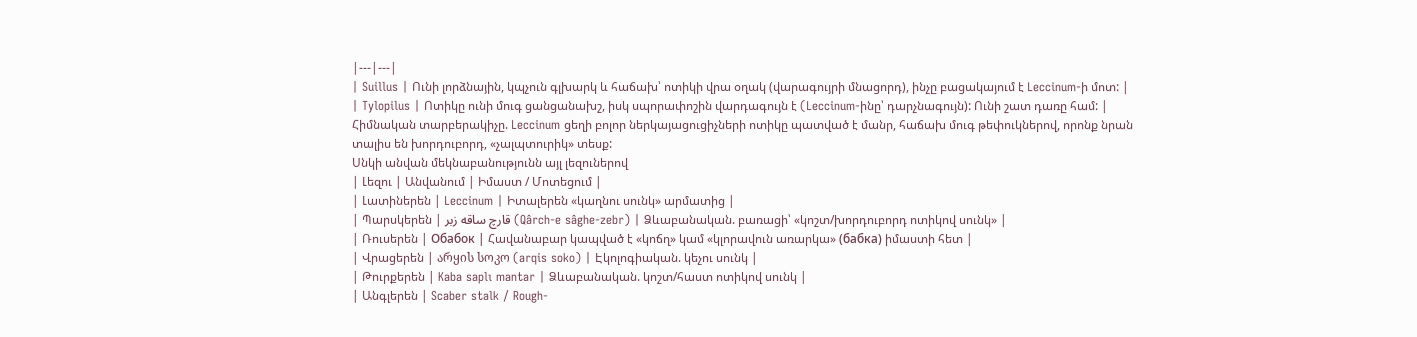|---|---|
| Suillus | Ունի լորձնային, կպչուն գլխարկ և հաճախ՝ ոտիկի վրա օղակ (վարագույրի մնացորդ), ինչը բացակայում է Leccinum-ի մոտ: |
| Tylopilus | Ոտիկը ունի մուգ ցանցանախշ, իսկ սպորափոշին վարդագույն է (Leccinum-ինը՝ դարչնագույն): Ունի շատ դառը համ: |
Հիմնական տարբերակիչը. Leccinum ցեղի բոլոր ներկայացուցիչների ոտիկը պատված է մանր, հաճախ մուգ թեփուկներով, որոնք նրան տալիս են խորդուբորդ, «չալպտուրիկ» տեսք:
Սնկի անվան մեկնաբանությունն այլ լեզուներով
| Լեզու | Անվանում | Իմաստ / Մոտեցում |
| Լատիներեն | Leccinum | Իտալերեն «կաղնու սունկ» արմատից |
| Պարսկերեն | قارچ ساقه زبر (Qârch-e sâghe-zebr) | Ձևաբանական. բառացի՝ «կոշտ/խորդուբորդ ոտիկով սունկ» |
| Ռուսերեն | Обабок | Հավանաբար կապված է «կոճղ» կամ «կլորավուն առարկա» (бабка) իմաստի հետ |
| Վրացերեն | არყის სოკო (arqis soko) | Էկոլոգիական. կեչու սունկ |
| Թուրքերեն | Kaba saplı mantar | Ձևաբանական. կոշտ/հաստ ոտիկով սունկ |
| Անգլերեն | Scaber stalk / Rough-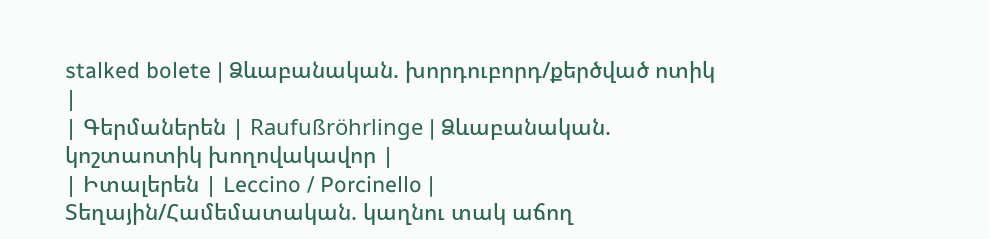stalked bolete | Ձևաբանական. խորդուբորդ/քերծված ոտիկ |
| Գերմաներեն | Raufußröhrlinge | Ձևաբանական. կոշտաոտիկ խողովակավոր |
| Իտալերեն | Leccino / Porcinello | Տեղային/Համեմատական. կաղնու տակ աճող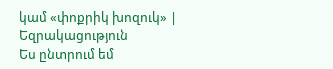կամ «փոքրիկ խոզուկ» |
Եզրակացություն
Ես ընտրում եմ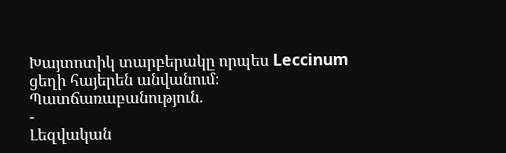Խայտոտիկ տարբերակը որպես Leccinum ցեղի հայերեն անվանում։
Պատճառաբանություն.
-
Լեզվական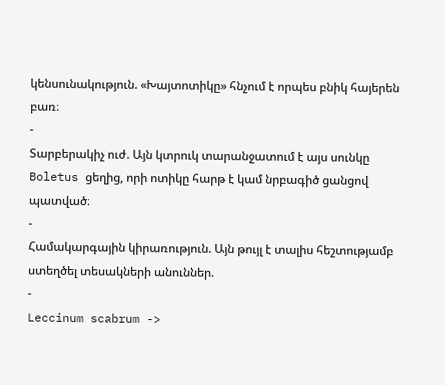կենսունակություն. «Խայտոտիկը» հնչում է որպես բնիկ հայերեն բառ։
-
Տարբերակիչ ուժ. Այն կտրուկ տարանջատում է այս սունկը Boletus ցեղից, որի ոտիկը հարթ է կամ նրբագիծ ցանցով պատված։
-
Համակարգային կիրառություն. Այն թույլ է տալիս հեշտությամբ ստեղծել տեսակների անուններ.
-
Leccinum scabrum ->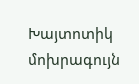Խայտոտիկ մոխրագույն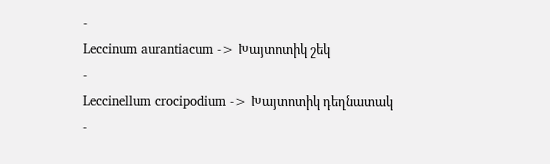-
Leccinum aurantiacum -> Խայտոտիկ շեկ
-
Leccinellum crocipodium -> Խայտոտիկ դեղնատակ
-